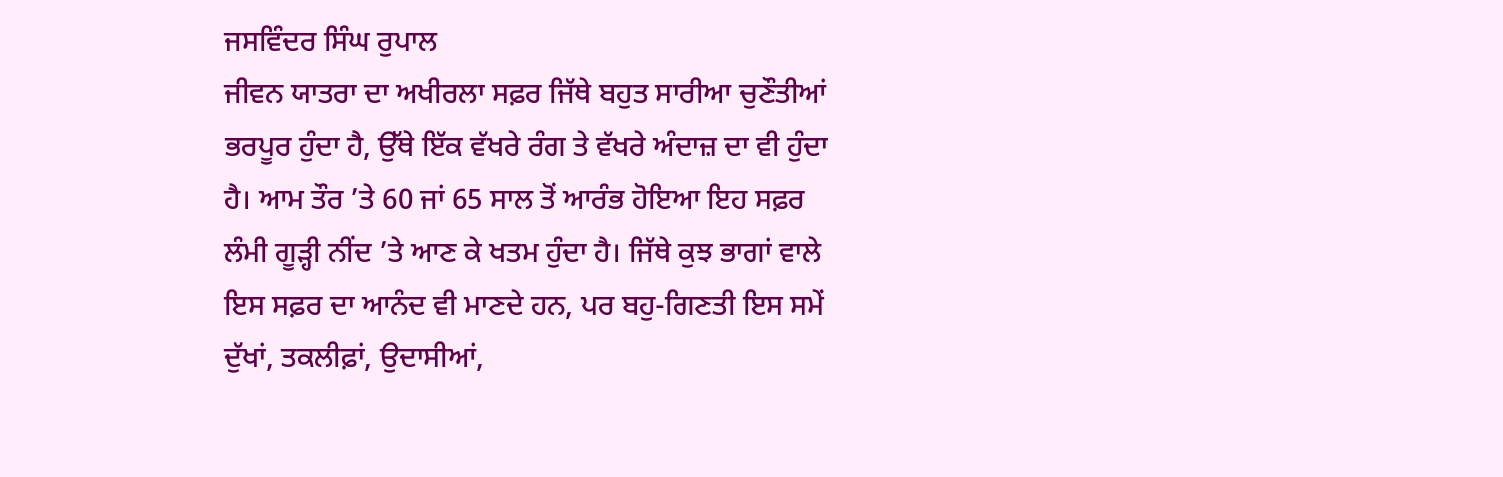ਜਸਵਿੰਦਰ ਸਿੰਘ ਰੁਪਾਲ
ਜੀਵਨ ਯਾਤਰਾ ਦਾ ਅਖੀਰਲਾ ਸਫ਼ਰ ਜਿੱਥੇ ਬਹੁਤ ਸਾਰੀਆ ਚੁਣੌਤੀਆਂ ਭਰਪੂਰ ਹੁੰਦਾ ਹੈ, ਉੱਥੇ ਇੱਕ ਵੱਖਰੇ ਰੰਗ ਤੇ ਵੱਖਰੇ ਅੰਦਾਜ਼ ਦਾ ਵੀ ਹੁੰਦਾ ਹੈ। ਆਮ ਤੌਰ ’ਤੇ 60 ਜਾਂ 65 ਸਾਲ ਤੋਂ ਆਰੰਭ ਹੋਇਆ ਇਹ ਸਫ਼ਰ ਲੰਮੀ ਗੂੜ੍ਹੀ ਨੀਂਦ ’ਤੇ ਆਣ ਕੇ ਖਤਮ ਹੁੰਦਾ ਹੈ। ਜਿੱਥੇ ਕੁਝ ਭਾਗਾਂ ਵਾਲੇ ਇਸ ਸਫ਼ਰ ਦਾ ਆਨੰਦ ਵੀ ਮਾਣਦੇ ਹਨ, ਪਰ ਬਹੁ-ਗਿਣਤੀ ਇਸ ਸਮੇਂ ਦੁੱਖਾਂ, ਤਕਲੀਫ਼ਾਂ, ਉਦਾਸੀਆਂ,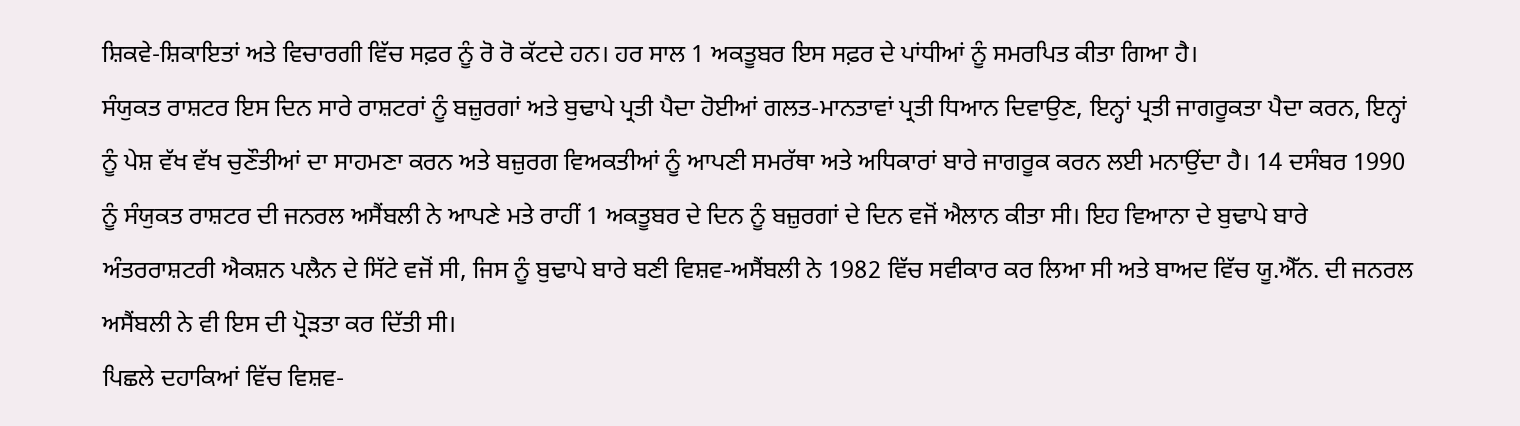ਸ਼ਿਕਵੇ-ਸ਼ਿਕਾਇਤਾਂ ਅਤੇ ਵਿਚਾਰਗੀ ਵਿੱਚ ਸਫ਼ਰ ਨੂੰ ਰੋ ਰੋ ਕੱਟਦੇ ਹਨ। ਹਰ ਸਾਲ 1 ਅਕਤੂਬਰ ਇਸ ਸਫ਼ਰ ਦੇ ਪਾਂਧੀਆਂ ਨੂੰ ਸਮਰਪਿਤ ਕੀਤਾ ਗਿਆ ਹੈ।
ਸੰਯੁਕਤ ਰਾਸ਼ਟਰ ਇਸ ਦਿਨ ਸਾਰੇ ਰਾਸ਼ਟਰਾਂ ਨੂੰ ਬਜ਼ੁਰਗਾਂ ਅਤੇ ਬੁਢਾਪੇ ਪ੍ਰਤੀ ਪੈਦਾ ਹੋਈਆਂ ਗਲਤ-ਮਾਨਤਾਵਾਂ ਪ੍ਰਤੀ ਧਿਆਨ ਦਿਵਾਉਣ, ਇਨ੍ਹਾਂ ਪ੍ਰਤੀ ਜਾਗਰੂਕਤਾ ਪੈਦਾ ਕਰਨ, ਇਨ੍ਹਾਂ ਨੂੰ ਪੇਸ਼ ਵੱਖ ਵੱਖ ਚੁਣੌਤੀਆਂ ਦਾ ਸਾਹਮਣਾ ਕਰਨ ਅਤੇ ਬਜ਼ੁਰਗ ਵਿਅਕਤੀਆਂ ਨੂੰ ਆਪਣੀ ਸਮਰੱਥਾ ਅਤੇ ਅਧਿਕਾਰਾਂ ਬਾਰੇ ਜਾਗਰੂਕ ਕਰਨ ਲਈ ਮਨਾਉਂਦਾ ਹੈ। 14 ਦਸੰਬਰ 1990 ਨੂੰ ਸੰਯੁਕਤ ਰਾਸ਼ਟਰ ਦੀ ਜਨਰਲ ਅਸੈਂਬਲੀ ਨੇ ਆਪਣੇ ਮਤੇ ਰਾਹੀਂ 1 ਅਕਤੂਬਰ ਦੇ ਦਿਨ ਨੂੰ ਬਜ਼ੁਰਗਾਂ ਦੇ ਦਿਨ ਵਜੋਂ ਐਲਾਨ ਕੀਤਾ ਸੀ। ਇਹ ਵਿਆਨਾ ਦੇ ਬੁਢਾਪੇ ਬਾਰੇ ਅੰਤਰਰਾਸ਼ਟਰੀ ਐਕਸ਼ਨ ਪਲੈਨ ਦੇ ਸਿੱਟੇ ਵਜੋਂ ਸੀ, ਜਿਸ ਨੂੰ ਬੁਢਾਪੇ ਬਾਰੇ ਬਣੀ ਵਿਸ਼ਵ-ਅਸੈਂਬਲੀ ਨੇ 1982 ਵਿੱਚ ਸਵੀਕਾਰ ਕਰ ਲਿਆ ਸੀ ਅਤੇ ਬਾਅਦ ਵਿੱਚ ਯੂ.ਐੱਨ. ਦੀ ਜਨਰਲ ਅਸੈਂਬਲੀ ਨੇ ਵੀ ਇਸ ਦੀ ਪ੍ਰੋੜਤਾ ਕਰ ਦਿੱਤੀ ਸੀ।
ਪਿਛਲੇ ਦਹਾਕਿਆਂ ਵਿੱਚ ਵਿਸ਼ਵ-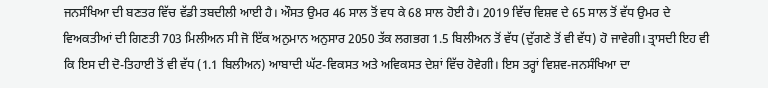ਜਨਸੰਖਿਆ ਦੀ ਬਣਤਰ ਵਿੱਚ ਵੱਡੀ ਤਬਦੀਲੀ ਆਈ ਹੈ। ਔਸਤ ਉਮਰ 46 ਸਾਲ ਤੋਂ ਵਧ ਕੇ 68 ਸਾਲ ਹੋਈ ਹੈ। 2019 ਵਿੱਚ ਵਿਸ਼ਵ ਦੇ 65 ਸਾਲ ਤੋਂ ਵੱਧ ਉਮਰ ਦੇ ਵਿਅਕਤੀਆਂ ਦੀ ਗਿਣਤੀ 703 ਮਿਲੀਅਨ ਸੀ ਜੋ ਇੱਕ ਅਨੁਮਾਨ ਅਨੁਸਾਰ 2050 ਤੱਕ ਲਗਭਗ 1.5 ਬਿਲੀਅਨ ਤੋਂ ਵੱਧ (ਦੁੱਗਣੇ ਤੋਂ ਵੀ ਵੱਧ) ਹੋ ਜਾਵੇਗੀ। ਤ੍ਰਾਸਦੀ ਇਹ ਵੀ ਕਿ ਇਸ ਦੀ ਦੋ-ਤਿਹਾਈ ਤੋਂ ਵੀ ਵੱਧ (1.1 ਬਿਲੀਅਨ) ਆਬਾਦੀ ਘੱਟ-ਵਿਕਸਤ ਅਤੇ ਅਵਿਕਸਤ ਦੇਸ਼ਾਂ ਵਿੱਚ ਹੋਵੇਗੀ। ਇਸ ਤਰ੍ਹਾਂ ਵਿਸ਼ਵ-ਜਨਸੰਖਿਆ ਦਾ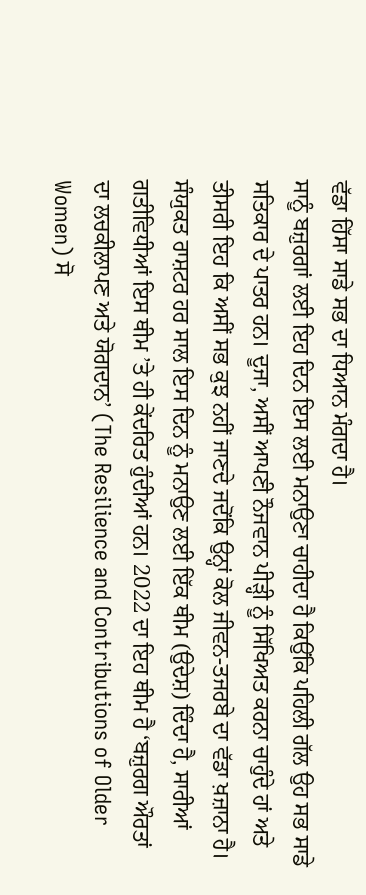ਵੱਡਾ ਹਿੱਸਾ ਸਾਡੇ ਸਭ ਦਾ ਧਿਆਨ ਮੰਗਦਾ ਹੈ।
ਸਾਨੂੰ ਬਜ਼ੁਰਗਾਂ ਲਈ ਇਹ ਦਿਨ ਇਸ ਲਈ ਮਨਾਉਣਾ ਚਾਹੀਦਾ ਹੈ ਕਿਉਂਕਿ ਪਹਿਲੀ ਗੱਲ ਉਹ ਸਭ ਸਾਡੇ ਸਤਿਕਾਰ ਦੇ ਪਾਤਰ ਹਨ। ਦੂਜਾ, ਅਸੀਂ ਆਪਣੀ ਨੌਜਵਾਨ ਪੀੜ੍ਹੀ ਨੂੰ ਸਿੱਖਿਅਤ ਕਰਨਾ ਚਾਹੁੰਦੇ ਹਾਂ ਅਤੇ ਤੀਸਰੀ ਇਹ ਕਿ ਅਸੀਂ ਸਭ ਕੁਝ ਨਹੀਂ ਜਾਣਦੇ ਜਦੋਂਕਿ ਉਨ੍ਹਾਂ ਕੋਲ ਜੀਵਨ-ਤਜਰਬੇ ਦਾ ਵੱਡਾ ਖ਼ਜ਼ਾਨਾ ਹੈ।
ਸੰਯੁਕਤ ਰਾਸ਼ਟਰ ਹਰ ਸਾਲ ਇਸ ਦਿਨ ਨੂੰ ਮਨਾਉਣ ਲਈ ਇੱਕ ਥੀਮ (ਉਦੇਸ਼) ਦਿੰਦਾ ਹੈ, ਸਾਰੀਆਂ ਗਤੀਵਿਧੀਆਂ ਇਸ ਥੀਮ ’ਤੇ ਹੀ ਕੇਂਦਰਿਤ ਹੁੰਦੀਆਂ ਹਨ। 2022 ਦਾ ਇਹ ਥੀਮ ਹੈ ‘ਬਜ਼ੁਰਗ ਔਰਤਾਂ ਦਾ ਲਚਕੀਲਾਪਣ ਅਤੇ ਯੋਗਦਾਨ’ (The Resilience and Contributions of Older Women) ਸੋ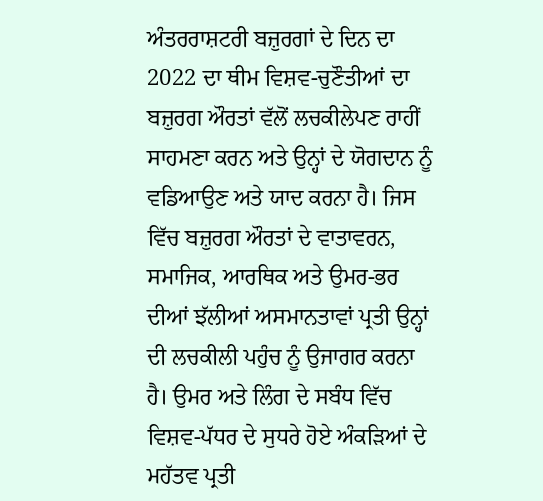ਅੰਤਰਰਾਸ਼ਟਰੀ ਬਜ਼ੁਰਗਾਂ ਦੇ ਦਿਨ ਦਾ 2022 ਦਾ ਥੀਮ ਵਿਸ਼ਵ-ਚੁਣੌਤੀਆਂ ਦਾ ਬਜ਼ੁਰਗ ਔਰਤਾਂ ਵੱਲੋਂ ਲਚਕੀਲੇਪਣ ਰਾਹੀਂ ਸਾਹਮਣਾ ਕਰਨ ਅਤੇ ਉਨ੍ਹਾਂ ਦੇ ਯੋਗਦਾਨ ਨੂੰ ਵਡਿਆਉਣ ਅਤੇ ਯਾਦ ਕਰਨਾ ਹੈ। ਜਿਸ ਵਿੱਚ ਬਜ਼ੁਰਗ ਔਰਤਾਂ ਦੇ ਵਾਤਾਵਰਨ, ਸਮਾਜਿਕ, ਆਰਥਿਕ ਅਤੇ ਉਮਰ-ਭਰ ਦੀਆਂ ਝੱਲੀਆਂ ਅਸਮਾਨਤਾਵਾਂ ਪ੍ਰਤੀ ਉਨ੍ਹਾਂ ਦੀ ਲਚਕੀਲੀ ਪਹੁੰਚ ਨੂੰ ਉਜਾਗਰ ਕਰਨਾ ਹੈ। ਉਮਰ ਅਤੇ ਲਿੰਗ ਦੇ ਸਬੰਧ ਵਿੱਚ ਵਿਸ਼ਵ-ਪੱਧਰ ਦੇ ਸੁਧਰੇ ਹੋਏ ਅੰਕੜਿਆਂ ਦੇ ਮਹੱਤਵ ਪ੍ਰਤੀ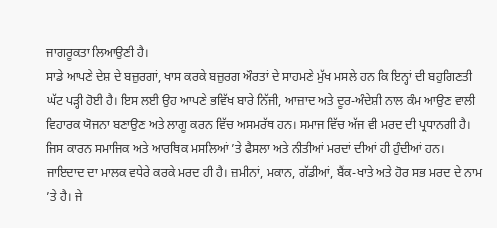ਜਾਗਰੂਕਤਾ ਲਿਆਉਣੀ ਹੈ।
ਸਾਡੇ ਆਪਣੇ ਦੇਸ਼ ਦੇ ਬਜ਼ੁਰਗਾਂ, ਖਾਸ ਕਰਕੇ ਬਜ਼ੁਰਗ ਔਰਤਾਂ ਦੇ ਸਾਹਮਣੇ ਮੁੱਖ ਮਸਲੇ ਹਨ ਕਿ ਇਨ੍ਹਾਂ ਦੀ ਬਹੁਗਿਣਤੀ ਘੱਟ ਪੜ੍ਹੀ ਹੋਈ ਹੈ। ਇਸ ਲਈ ਉਹ ਆਪਣੇ ਭਵਿੱਖ ਬਾਰੇ ਨਿੱਜੀ, ਆਜ਼ਾਦ ਅਤੇ ਦੂਰ-ਅੰਦੇਸ਼ੀ ਨਾਲ ਕੰਮ ਆਉਣ ਵਾਲੀ ਵਿਹਾਰਕ ਯੋਜਨਾ ਬਣਾਉਣ ਅਤੇ ਲਾਗੂ ਕਰਨ ਵਿੱਚ ਅਸਮਰੱਥ ਹਨ। ਸਮਾਜ ਵਿੱਚ ਅੱਜ ਵੀ ਮਰਦ ਦੀ ਪ੍ਰਧਾਨਗੀ ਹੈ। ਜਿਸ ਕਾਰਨ ਸਮਾਜਿਕ ਅਤੇ ਆਰਥਿਕ ਮਸਲਿਆਂ ’ਤੇ ਫੈਸਲਾ ਅਤੇ ਨੀਤੀਆਂ ਮਰਦਾਂ ਦੀਆਂ ਹੀ ਹੁੰਦੀਆਂ ਹਨ।
ਜਾਇਦਾਦ ਦਾ ਮਾਲਕ ਵਧੇਰੇ ਕਰਕੇ ਮਰਦ ਹੀ ਹੈ। ਜ਼ਮੀਨਾਂ, ਮਕਾਨ, ਗੱਡੀਆਂ, ਬੈਂਕ-ਖਾਤੇ ਅਤੇ ਹੋਰ ਸਭ ਮਰਦ ਦੇ ਨਾਮ ’ਤੇ ਹੈ। ਜੇ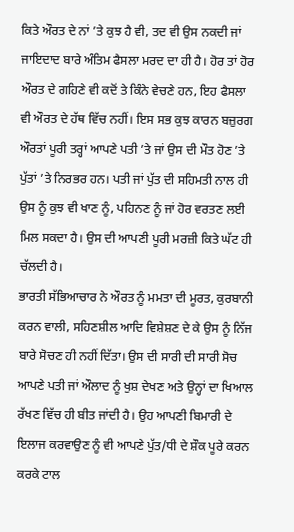ਕਿਤੇ ਔਰਤ ਦੇ ਨਾਂ ’ਤੇ ਕੁਝ ਹੈ ਵੀ, ਤਦ ਵੀ ਉਸ ਨਕਦੀ ਜਾਂ ਜਾਇਦਾਦ ਬਾਰੇ ਅੰਤਿਮ ਫੈਸਲਾ ਮਰਦ ਦਾ ਹੀ ਹੈ। ਹੋਰ ਤਾਂ ਹੋਰ ਔਰਤ ਦੇ ਗਹਿਣੇ ਵੀ ਕਦੋਂ ਤੇ ਕਿੰਨੇ ਵੇਚਣੇ ਹਨ, ਇਹ ਫੈਸਲਾ ਵੀ ਔਰਤ ਦੇ ਹੱਥ ਵਿੱਚ ਨਹੀਂ। ਇਸ ਸਭ ਕੁਝ ਕਾਰਨ ਬਜ਼ੁਰਗ ਔਰਤਾਂ ਪੂਰੀ ਤਰ੍ਹਾਂ ਆਪਣੇ ਪਤੀ ’ਤੇ ਜਾਂ ਉਸ ਦੀ ਮੌਤ ਹੋਣ ’ਤੇ ਪੁੱਤਾਂ ’ਤੇ ਨਿਰਭਰ ਹਨ। ਪਤੀ ਜਾਂ ਪੁੱਤ ਦੀ ਸਹਿਮਤੀ ਨਾਲ ਹੀ ਉਸ ਨੂੰ ਕੁਝ ਵੀ ਖਾਣ ਨੂੰ, ਪਹਿਨਣ ਨੂੰ ਜਾਂ ਹੋਰ ਵਰਤਣ ਲਈ ਮਿਲ ਸਕਦਾ ਹੈ। ਉਸ ਦੀ ਆਪਣੀ ਪੂਰੀ ਮਰਜ਼ੀ ਕਿਤੇ ਘੱਟ ਹੀ ਚੱਲਦੀ ਹੈ।
ਭਾਰਤੀ ਸੱਭਿਆਚਾਰ ਨੇ ਔਰਤ ਨੂੰ ਮਮਤਾ ਦੀ ਮੂਰਤ, ਕੁਰਬਾਨੀ ਕਰਨ ਵਾਲੀ, ਸਹਿਣਸ਼ੀਲ ਆਦਿ ਵਿਸ਼ੇਸ਼ਣ ਦੇ ਕੇ ਉਸ ਨੂੰ ਨਿੱਜ ਬਾਰੇ ਸੋਚਣ ਹੀ ਨਹੀਂ ਦਿੱਤਾ। ਉਸ ਦੀ ਸਾਰੀ ਦੀ ਸਾਰੀ ਸੋਚ ਆਪਣੇ ਪਤੀ ਜਾਂ ਔਲਾਦ ਨੂੰ ਖੁਸ਼ ਦੇਖਣ ਅਤੇ ਉਨ੍ਹਾਂ ਦਾ ਖਿਆਲ ਰੱਖਣ ਵਿੱਚ ਹੀ ਬੀਤ ਜਾਂਦੀ ਹੈ। ਉਹ ਆਪਣੀ ਬਿਮਾਰੀ ਦੇ ਇਲਾਜ ਕਰਵਾਉਣ ਨੂੰ ਵੀ ਆਪਣੇ ਪੁੱਤ/ਧੀ ਦੇ ਸ਼ੌਕ ਪੂਰੇ ਕਰਨ ਕਰਕੇ ਟਾਲ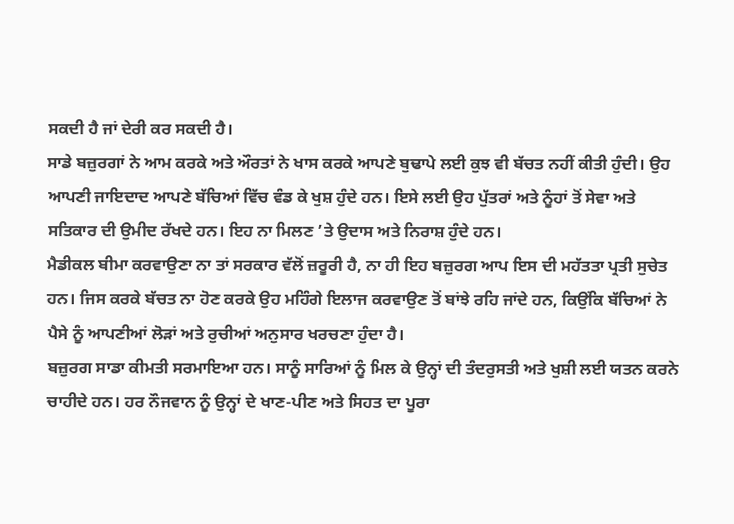ਸਕਦੀ ਹੈ ਜਾਂ ਦੇਰੀ ਕਰ ਸਕਦੀ ਹੈ।
ਸਾਡੇ ਬਜ਼ੁਰਗਾਂ ਨੇ ਆਮ ਕਰਕੇ ਅਤੇ ਔਰਤਾਂ ਨੇ ਖਾਸ ਕਰਕੇ ਆਪਣੇ ਬੁਢਾਪੇ ਲਈ ਕੁਝ ਵੀ ਬੱਚਤ ਨਹੀਂ ਕੀਤੀ ਹੁੰਦੀ। ਉਹ ਆਪਣੀ ਜਾਇਦਾਦ ਆਪਣੇ ਬੱਚਿਆਂ ਵਿੱਚ ਵੰਡ ਕੇ ਖੁਸ਼ ਹੁੰਦੇ ਹਨ। ਇਸੇ ਲਈ ਉਹ ਪੁੱਤਰਾਂ ਅਤੇ ਨੂੰਹਾਂ ਤੋਂ ਸੇਵਾ ਅਤੇ ਸਤਿਕਾਰ ਦੀ ਉਮੀਦ ਰੱਖਦੇ ਹਨ। ਇਹ ਨਾ ਮਿਲਣ ’ਤੇ ਉਦਾਸ ਅਤੇ ਨਿਰਾਸ਼ ਹੁੰਦੇ ਹਨ।
ਮੈਡੀਕਲ ਬੀਮਾ ਕਰਵਾਉਣਾ ਨਾ ਤਾਂ ਸਰਕਾਰ ਵੱਲੋਂ ਜ਼ਰੂਰੀ ਹੈ, ਨਾ ਹੀ ਇਹ ਬਜ਼ੁਰਗ ਆਪ ਇਸ ਦੀ ਮਹੱਤਤਾ ਪ੍ਰਤੀ ਸੁਚੇਤ ਹਨ। ਜਿਸ ਕਰਕੇ ਬੱਚਤ ਨਾ ਹੋਣ ਕਰਕੇ ਉਹ ਮਹਿੰਗੇ ਇਲਾਜ ਕਰਵਾਉਣ ਤੋਂ ਬਾਂਝੇ ਰਹਿ ਜਾਂਦੇ ਹਨ, ਕਿਉਂਕਿ ਬੱਚਿਆਂ ਨੇ ਪੈਸੇ ਨੂੰ ਆਪਣੀਆਂ ਲੋੜਾਂ ਅਤੇ ਰੁਚੀਆਂ ਅਨੁਸਾਰ ਖਰਚਣਾ ਹੁੰਦਾ ਹੈ।
ਬਜ਼ੁਰਗ ਸਾਡਾ ਕੀਮਤੀ ਸਰਮਾਇਆ ਹਨ। ਸਾਨੂੰ ਸਾਰਿਆਂ ਨੂੰ ਮਿਲ ਕੇ ਉਨ੍ਹਾਂ ਦੀ ਤੰਦਰੁਸਤੀ ਅਤੇ ਖੁਸ਼ੀ ਲਈ ਯਤਨ ਕਰਨੇ ਚਾਹੀਦੇ ਹਨ। ਹਰ ਨੌਜਵਾਨ ਨੂੰ ਉਨ੍ਹਾਂ ਦੇ ਖਾਣ-ਪੀਣ ਅਤੇ ਸਿਹਤ ਦਾ ਪੂਰਾ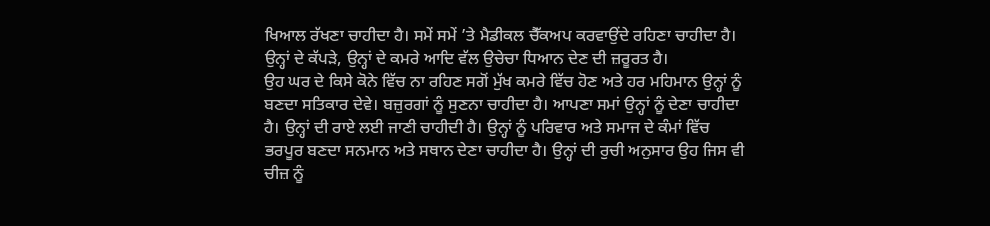ਖਿਆਲ ਰੱਖਣਾ ਚਾਹੀਦਾ ਹੈ। ਸਮੇਂ ਸਮੇਂ ’ਤੇ ਮੈਡੀਕਲ ਚੈੱਕਅਪ ਕਰਵਾਉਂਦੇ ਰਹਿਣਾ ਚਾਹੀਦਾ ਹੈ। ਉਨ੍ਹਾਂ ਦੇ ਕੱਪੜੇ, ਉਨ੍ਹਾਂ ਦੇ ਕਮਰੇ ਆਦਿ ਵੱਲ ਉਚੇਚਾ ਧਿਆਨ ਦੇਣ ਦੀ ਜ਼ਰੂਰਤ ਹੈ।
ਉਹ ਘਰ ਦੇ ਕਿਸੇ ਕੋਨੇ ਵਿੱਚ ਨਾ ਰਹਿਣ ਸਗੋਂ ਮੁੱਖ ਕਮਰੇ ਵਿੱਚ ਹੋਣ ਅਤੇ ਹਰ ਮਹਿਮਾਨ ਉਨ੍ਹਾਂ ਨੂੰ ਬਣਦਾ ਸਤਿਕਾਰ ਦੇਵੇ। ਬਜ਼ੁਰਗਾਂ ਨੂੰ ਸੁਣਨਾ ਚਾਹੀਦਾ ਹੈ। ਆਪਣਾ ਸਮਾਂ ਉਨ੍ਹਾਂ ਨੂੰ ਦੇਣਾ ਚਾਹੀਦਾ ਹੈ। ਉਨ੍ਹਾਂ ਦੀ ਰਾਏ ਲਈ ਜਾਣੀ ਚਾਹੀਦੀ ਹੈ। ਉਨ੍ਹਾਂ ਨੂੰ ਪਰਿਵਾਰ ਅਤੇ ਸਮਾਜ ਦੇ ਕੰਮਾਂ ਵਿੱਚ ਭਰਪੂਰ ਬਣਦਾ ਸਨਮਾਨ ਅਤੇ ਸਥਾਨ ਦੇਣਾ ਚਾਹੀਦਾ ਹੈ। ਉਨ੍ਹਾਂ ਦੀ ਰੁਚੀ ਅਨੁਸਾਰ ਉਹ ਜਿਸ ਵੀ ਚੀਜ਼ ਨੂੰ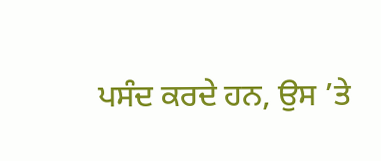ਪਸੰਦ ਕਰਦੇ ਹਨ, ਉਸ ’ਤੇ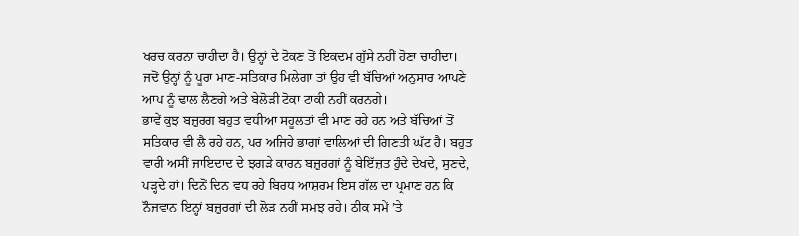ਖਰਚ ਕਰਨਾ ਚਾਹੀਦਾ ਹੈ। ਉਨ੍ਹਾਂ ਦੇ ਟੋਕਣ ਤੋਂ ਇਕਦਮ ਗੁੱਸੇ ਨਹੀਂ ਹੋਣਾ ਚਾਹੀਦਾ। ਜਦੋਂ ਉਨ੍ਹਾਂ ਨੂੰ ਪੂਰਾ ਮਾਣ-ਸਤਿਕਾਰ ਮਿਲੇਗਾ ਤਾਂ ਉਹ ਵੀ ਬੱਚਿਆਂ ਅਨੁਸਾਰ ਆਪਣੇ ਆਪ ਨੂੰ ਢਾਲ ਲੈਣਗੇ ਅਤੇ ਬੇਲੋੜੀ ਟੋਕਾ ਟਾਕੀ ਨਹੀਂ ਕਰਨਗੇ।
ਭਾਵੇਂ ਕੁਝ ਬਜ਼ੁਰਗ ਬਹੁਤ ਵਧੀਆ ਸਹੂਲਤਾਂ ਵੀ ਮਾਣ ਰਹੇ ਹਨ ਅਤੇ ਬੱਚਿਆਂ ਤੋਂ ਸਤਿਕਾਰ ਵੀ ਲੈ ਰਹੇ ਹਨ, ਪਰ ਅਜਿਹੇ ਭਾਗਾਂ ਵਾਲਿਆਂ ਦੀ ਗਿਣਤੀ ਘੱਟ ਹੈ। ਬਹੁਤ ਵਾਰੀ ਅਸੀਂ ਜਾਇਦਾਦ ਦੇ ਝਗੜੇ ਕਾਰਨ ਬਜ਼ੁਰਗਾਂ ਨੂੰ ਬੇਇੱਜ਼ਤ ਹੁੰਦੇ ਦੇਖਦੇ, ਸੁਣਦੇ, ਪੜ੍ਹਦੇ ਹਾਂ। ਦਿਨੋਂ ਦਿਨ ਵਧ ਰਹੇ ਬਿਰਧ ਆਸ਼ਰਮ ਇਸ ਗੱਲ ਦਾ ਪ੍ਰਮਾਣ ਹਨ ਕਿ ਨੌਜਵਾਨ ਇਨ੍ਹਾਂ ਬਜ਼ੁਰਗਾਂ ਦੀ ਲੋੜ ਨਹੀਂ ਸਮਝ ਰਹੇ। ਠੀਕ ਸਮੇਂ ’ਤੇ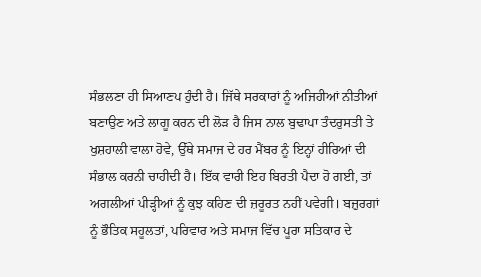ਸੰਭਲਣਾ ਹੀ ਸਿਆਣਪ ਹੁੰਦੀ ਹੈ। ਜਿੱਥੇ ਸਰਕਾਰਾਂ ਨੂੰ ਅਜਿਹੀਆਂ ਨੀਤੀਆਂ ਬਣਾਉਣ ਅਤੇ ਲਾਗੂ ਕਰਨ ਦੀ ਲੋੜ ਹੈ ਜਿਸ ਨਾਲ ਬੁਢਾਪਾ ਤੰਦਰੁਸਤੀ ਤੇ ਖੁਸ਼ਹਾਲੀ ਵਾਲਾ ਹੋਵੇ, ਉੱਥੇ ਸਮਾਜ ਦੇ ਹਰ ਮੈਂਬਰ ਨੂੰ ਇਨ੍ਹਾਂ ਹੀਰਿਆਂ ਦੀ ਸੰਭਾਲ ਕਰਨੀ ਚਾਹੀਦੀ ਹੈ। ਇੱਕ ਵਾਰੀ ਇਹ ਬਿਰਤੀ ਪੈਦਾ ਹੋ ਗਈ, ਤਾਂ ਅਗਲੀਆਂ ਪੀੜ੍ਹੀਆਂ ਨੂੰ ਕੁਝ ਕਹਿਣ ਦੀ ਜ਼ਰੂਰਤ ਨਹੀਂ ਪਵੇਗੀ। ਬਜ਼ੁਰਗਾਂ ਨੂੰ ਭੌਤਿਕ ਸਹੂਲਤਾਂ, ਪਰਿਵਾਰ ਅਤੇ ਸਮਾਜ ਵਿੱਚ ਪੂਰਾ ਸਤਿਕਾਰ ਦੇ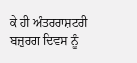ਕੇ ਹੀ ਅੰਤਰਰਾਸ਼ਟਰੀ ਬਜ਼ੁਰਗ ਦਿਵਸ ਨੂੰ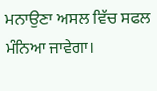ਮਨਾਉਣਾ ਅਸਲ ਵਿੱਚ ਸਫਲ ਮੰਨਿਆ ਜਾਵੇਗਾ।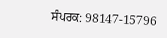ਸੰਪਰਕ: 98147-15796